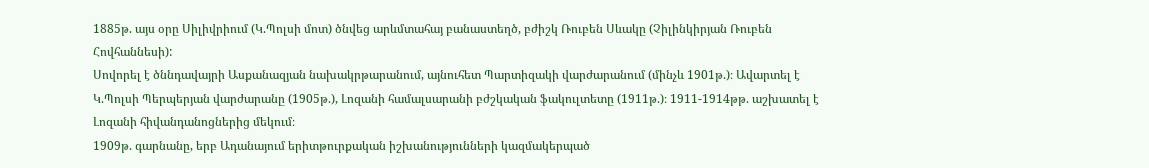1885թ. այս օրը Սիլիվրիում (Կ.Պոլսի մոտ) ծնվեց արևմտահայ բանաստեղծ, բժիշկ Ռուբեն Սևակը (Չիլինկիրյան Ռուբեն Հովհաննեսի):
Սովորել է ծննդավայրի Ասքանազյան նախակրթարանում, այնուհետ Պարտիզակի վարժարանում (մինչև 1901թ.)։ Ավարտել է Կ.Պոլսի Պերպերյան վարժարանը (1905թ.), Լոզանի համալսարանի բժշկական ֆակուլտետը (1911թ.)։ 1911-1914թթ. աշխատել է Լոզանի հիվանդանոցներից մեկում։
1909թ. գարնանը, երբ Ադանայում երիտթուրքական իշխանությունների կազմակերպած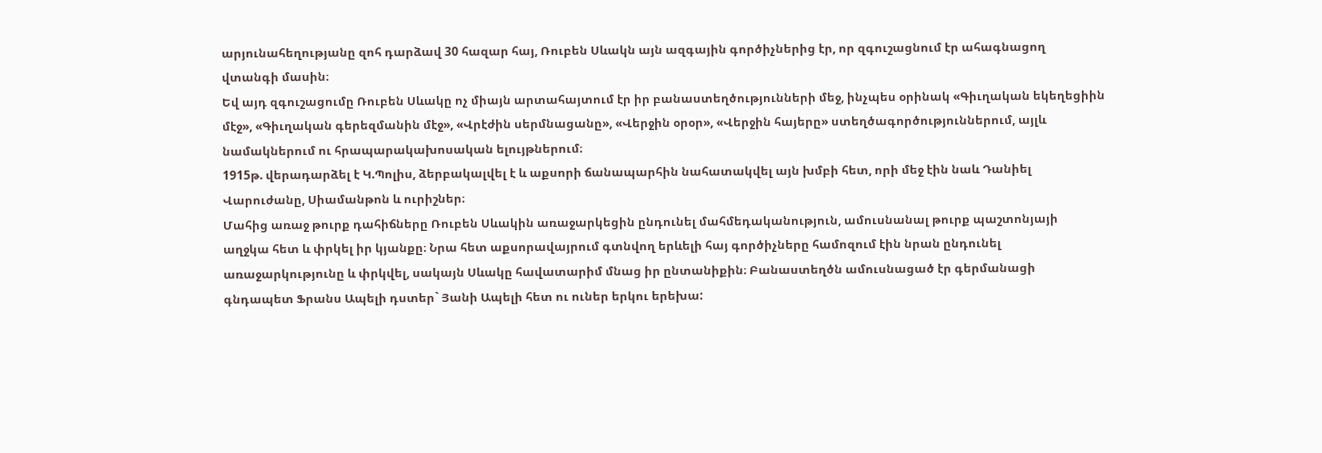արյունահեղությանը զոհ դարձավ 30 հազար հայ, Ռուբեն Սևակն այն ազգային գործիչներից էր, որ զգուշացնում էր ահագնացող վտանգի մասին։
Եվ այդ զգուշացումը Ռուբեն Սևակը ոչ միայն արտահայտում էր իր բանաստեղծությունների մեջ, ինչպես օրինակ «Գիւղական եկեղեցիին մէջ», «Գիւղական գերեզմանին մէջ», «Վրէժին սերմնացանը», «Վերջին օրօր», «Վերջին հայերը» ստեղծագործություններում, այլև նամակներում ու հրապարակախոսական ելույթներում։
1915թ. վերադարձել է Կ.Պոլիս, ձերբակալվել է և աքսորի ճանապարհին նահատակվել այն խմբի հետ, որի մեջ էին նաև Դանիել Վարուժանը, Սիամանթոն և ուրիշներ։
Մահից առաջ թուրք դահիճները Ռուբեն Սևակին առաջարկեցին ընդունել մահմեդականություն, ամուսնանալ թուրք պաշտոնյայի աղջկա հետ և փրկել իր կյանքը։ Նրա հետ աքսորավայրում գտնվող երևելի հայ գործիչները համոզում էին նրան ընդունել առաջարկությունը և փրկվել, սակայն Սևակը հավատարիմ մնաց իր ընտանիքին։ Բանաստեղծն ամուսնացած էր գերմանացի գնդապետ Ֆրանս Ապելի դստեր` Յանի Ապելի հետ ու ուներ երկու երեխա: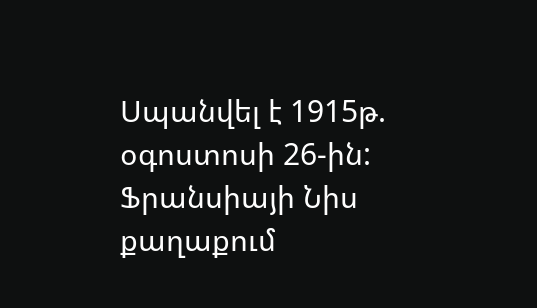Սպանվել է 1915թ. օգոստոսի 26-ին:
Ֆրանսիայի Նիս քաղաքում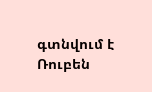գտնվում է Ռուբեն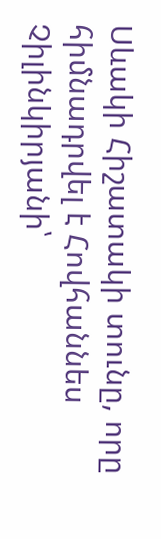Սևակի Հիշատակի տունը, որը հիմնադրվել է Հովհաննես Չիլինկիրյանի՝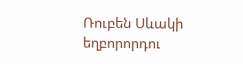Ռուբեն Սևակի եղբորորդու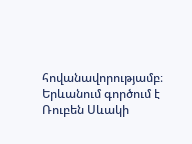հովանավորությամբ։
Երևանում գործում է Ռուբեն Սևակի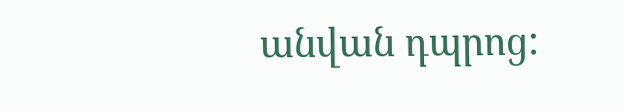անվան դպրոց: